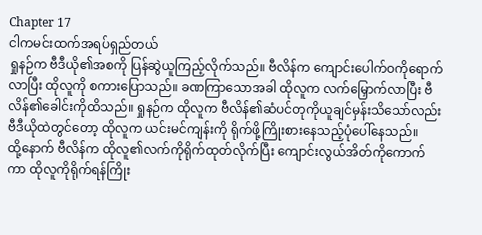Chapter 17
ငါကမင်းထက်အရပ်ရှည်တယ်
ရှုနဉ်က ဗီဒီယို၏အစကို ပြန်ဆွဲယူကြည့်လိုက်သည်။ ဗီလိန်က ကျောင်းပေါက်ဝကိုရောက်လာပြီး ထိုလူကို စကားပြောသည်။ ခဏကြာသောအခါ ထိုလူက လက်မြှောက်လာပြီး ဗီလိန်၏ခေါင်းကိုထိသည်။ ရှုနဉ်က ထိုလူက ဗီလိန်၏ဆံပင်တုကိုယူချင်မှန်းသိသော်လည်း ဗီဒီယိုထဲတွင်တော့ ထိုလူက ယင်းမင်ကျန်းကို ရိုက်ဖို့ကြိုးစားနေသည့်ပုံပေါ်နေသည်။
ထို့နောက် ဗီလိန်က ထိုလူ၏လက်ကိုရိုက်ထုတ်လိုက်ပြီး ကျောင်းလွယ်အိတ်ကိုကောက်ကာ ထိုလူကိုရိုက်ရန်ကြိုး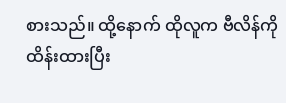စားသည်။ ထို့နောက် ထိုလူက ဗီလိန်ကိုထိန်းထားပြီး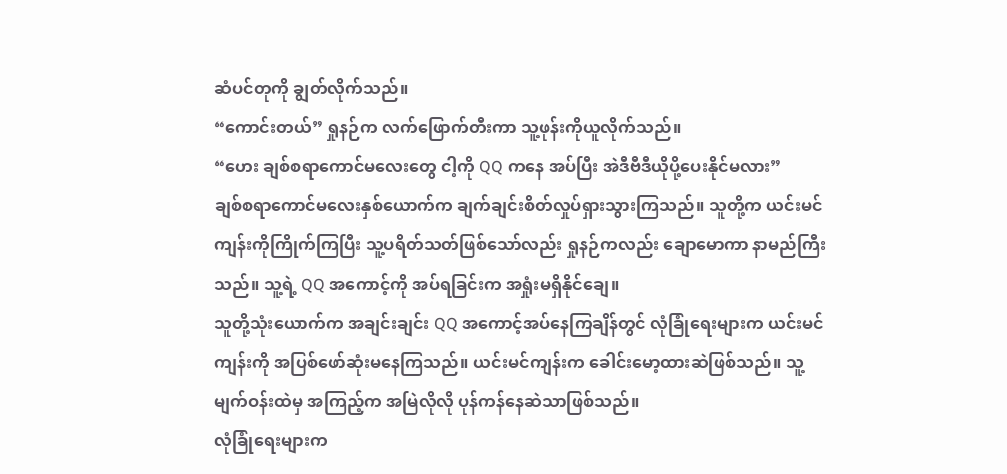ဆံပင်တုကို ချွတ်လိုက်သည်။
“ကောင်းတယ်” ရှုနဉ်က လက်ဖြောက်တီးကာ သူ့ဖုန်းကိုယူလိုက်သည်။
“ဟေး ချစ်စရာကောင်မလေးတွေ ငါ့ကို QQ ကနေ အပ်ပြီး အဲဒီဗီဒီယိုပို့ပေးနိုင်မလား”
ချစ်စရာကောင်မလေးနှစ်ယောက်က ချက်ချင်းစိတ်လှုပ်ရှားသွားကြသည်။ သူတို့က ယင်းမင်ကျန်းကိုကြိုက်ကြပြီး သူ့ပရိတ်သတ်ဖြစ်သော်လည်း ရှုနဉ်ကလည်း ချောမောကာ နာမည်ကြီးသည်။ သူ့ရဲ့ QQ အကောင့်ကို အပ်ရခြင်းက အရှုံးမရှိနိုင်ချေ။
သူတို့သုံးယောက်က အချင်းချင်း QQ အကောင့်အပ်နေကြချိန်တွင် လုံခြုံရေးများက ယင်းမင်ကျန်းကို အပြစ်ဖော်ဆုံးမနေကြသည်။ ယင်းမင်ကျန်းက ခေါင်းမော့ထားဆဲဖြစ်သည်။ သူ့မျက်ဝန်းထဲမှ အကြည့်က အမြဲလိုလို ပုန်ကန်နေဆဲသာဖြစ်သည်။
လုံခြုံရေးများက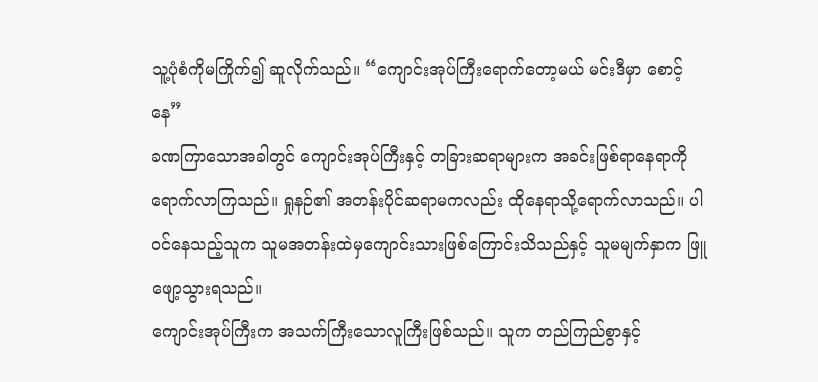သူ့ပုံစံကိုမကြိုက်၍ ဆူလိုက်သည်။ “ကျောင်းအုပ်ကြီးရောက်တော့မယ် မင်းဒီမှာ စောင့်နေ”
ခဏကြာသောအခါတွင် ကျောင်းအုပ်ကြီးနှင့် တခြားဆရာများက အခင်းဖြစ်ရာနေရာကိုရောက်လာကြသည်။ ရှုနဉ်၏ အတန်းပိုင်ဆရာမကလည်း ထိုနေရာသို့ရောက်လာသည်။ ပါဝင်နေသည့်သူက သူမအတန်းထဲမှကျောင်းသားဖြစ်ကြောင်းသိသည်နှင့် သူမမျက်နှာက ဖြူဖျော့သွားရသည်။
ကျောင်းအုပ်ကြီးက အသက်ကြီးသောလူကြီးဖြစ်သည်။ သူက တည်ကြည်စွာနှင့်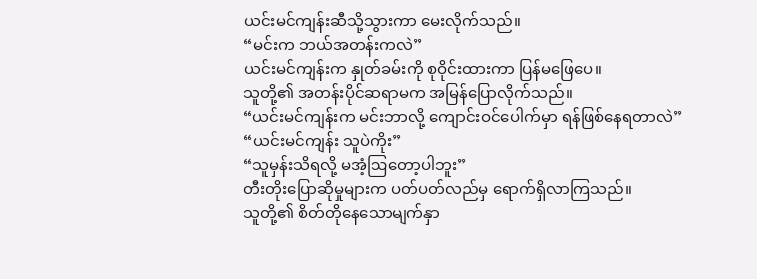ယင်းမင်ကျန်းဆီသို့သွားကာ မေးလိုက်သည်။
“မင်းက ဘယ်အတန်းကလဲ”
ယင်းမင်ကျန်းက နှုတ်ခမ်းကို စုဝိုင်းထားကာ ပြန်မဖြေပေ။
သူတို့၏ အတန်းပိုင်ဆရာမက အမြန်ပြောလိုက်သည်။
“ယင်းမင်ကျန်းက မင်းဘာလို့ ကျောင်းဝင်ပေါက်မှာ ရန်ဖြစ်နေရတာလဲ”
“ယင်းမင်ကျန်း သူပဲကိုး”
“သူမှန်းသိရလို့ မအံ့ဩတော့ပါဘူး”
တီးတိုးပြောဆိုမှုများက ပတ်ပတ်လည်မှ ရောက်ရှိလာကြသည်။
သူတို့၏ စိတ်တိုနေသောမျက်နှာ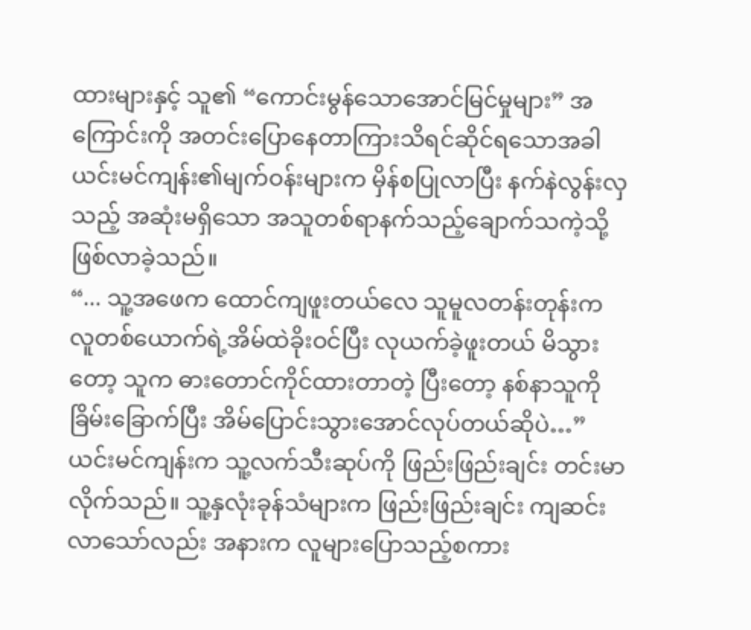ထားများနှင့် သူ၏ “ကောင်းမွန်သောအောင်မြင်မှုများ” အကြောင်းကို အတင်းပြောနေတာကြားသိရင်ဆိုင်ရသောအခါ ယင်းမင်ကျန်း၏မျက်ဝန်းများက မှိန်စပြုလာပြီး နက်နဲလွန်းလှသည့် အဆုံးမရှိသော အသူတစ်ရာနက်သည့်ချောက်သကဲ့သို့ဖြစ်လာခဲ့သည်။
“... သူ့အဖေက ထောင်ကျဖူးတယ်လေ သူမူလတန်းတုန်းက လူတစ်ယောက်ရဲ့အိမ်ထဲခိုးဝင်ပြီး လုယက်ခဲ့ဖူးတယ် မိသွားတော့ သူက ဓားတောင်ကိုင်ထားတာတဲ့ ပြီးတော့ နစ်နာသူကို ခြိမ်းခြောက်ပြီး အိမ်ပြောင်းသွားအောင်လုပ်တယ်ဆိုပဲ…”
ယင်းမင်ကျန်းက သူ့လက်သီးဆုပ်ကို ဖြည်းဖြည်းချင်း တင်းမာလိုက်သည်။ သူ့နှလုံးခုန်သံများက ဖြည်းဖြည်းချင်း ကျဆင်းလာသော်လည်း အနားက လူများပြောသည့်စကား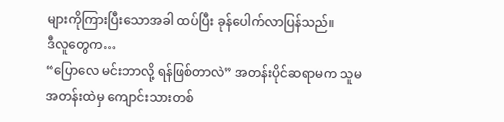များကိုကြားပြီးသောအခါ ထပ်ပြီး ခုန်ပေါက်လာပြန်သည်။
ဒီလူတွေက…
“ပြောလေ မင်းဘာလို့ ရန်ဖြစ်တာလဲ” အတန်းပိုင်ဆရာမက သူမအတန်းထဲမှ ကျောင်းသားတစ်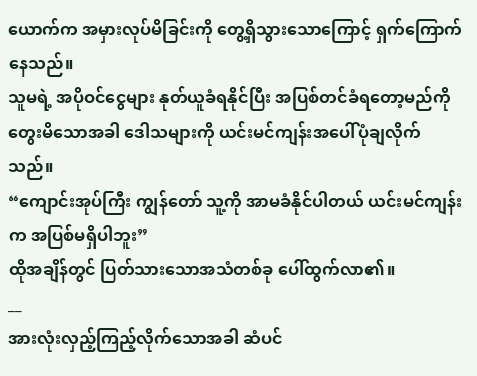ယောက်က အမှားလုပ်မိခြင်းကို တွေ့ရှိသွားသောကြောင့် ရှက်ကြောက်နေသည်။
သူမရဲ့ အပိုဝင်ငွေများ နုတ်ယူခံရနိုင်ပြီး အပြစ်တင်ခံရတော့မည်ကိုတွေးမိသောအခါ ဒေါသများကို ယင်းမင်ကျန်းအပေါ်ပုံချလိုက်သည်။
“ကျောင်းအုပ်ကြီး ကျွန်တော် သူ့ကို အာမခံနိုင်ပါတယ် ယင်းမင်ကျန်းက အပြစ်မရှိပါဘူး”
ထိုအချိန်တွင် ပြတ်သားသောအသံတစ်ခု ပေါ်ထွက်လာ၏။
__
အားလုံးလှည့်ကြည့်လိုက်သောအခါ ဆံပင်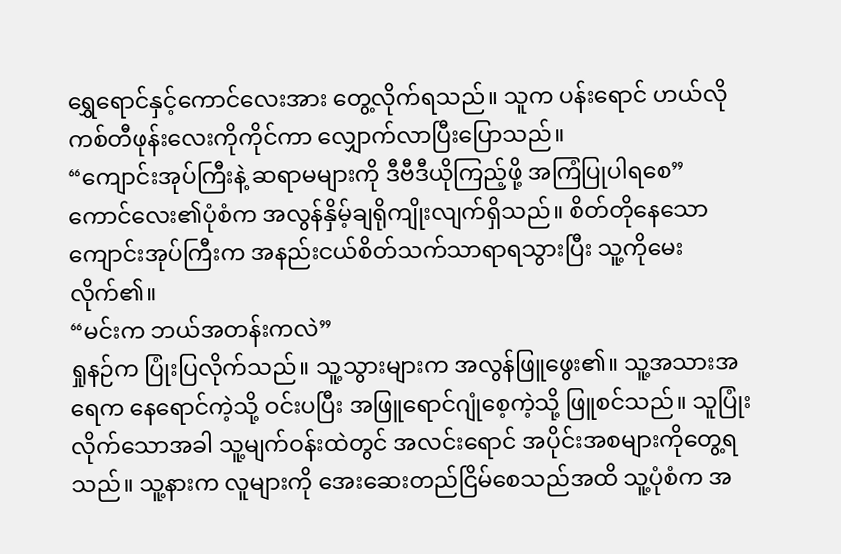ရွှေရောင်နှင့်ကောင်လေးအား တွေ့လိုက်ရသည်။ သူက ပန်းရောင် ဟယ်လိုကစ်တီဖုန်းလေးကိုကိုင်ကာ လျှောက်လာပြီးပြောသည်။
“ကျောင်းအုပ်ကြီးနဲ့ ဆရာမများကို ဒီဗီဒီယိုကြည့်ဖို့ အကြံပြုပါရစေ”
ကောင်လေး၏ပုံစံက အလွန်နှိမ့်ချရိုကျိုးလျက်ရှိသည်။ စိတ်တိုနေသောကျောင်းအုပ်ကြီးက အနည်းငယ်စိတ်သက်သာရာရသွားပြီး သူ့ကိုမေးလိုက်၏။
“မင်းက ဘယ်အတန်းကလဲ”
ရှုနဉ်က ပြုံးပြလိုက်သည်။ သူ့သွားများက အလွန်ဖြူဖွေး၏။ သူ့အသားအရေက နေရောင်ကဲ့သို့ ဝင်းပပြီး အဖြူရောင်ဂျုံစေ့ကဲ့သို့ ဖြူစင်သည်။ သူပြုံးလိုက်သောအခါ သူ့မျက်ဝန်းထဲတွင် အလင်းရောင် အပိုင်းအစများကိုတွေ့ရသည်။ သူ့နားက လူများကို အေးဆေးတည်ငြိမ်စေသည်အထိ သူ့ပုံစံက အ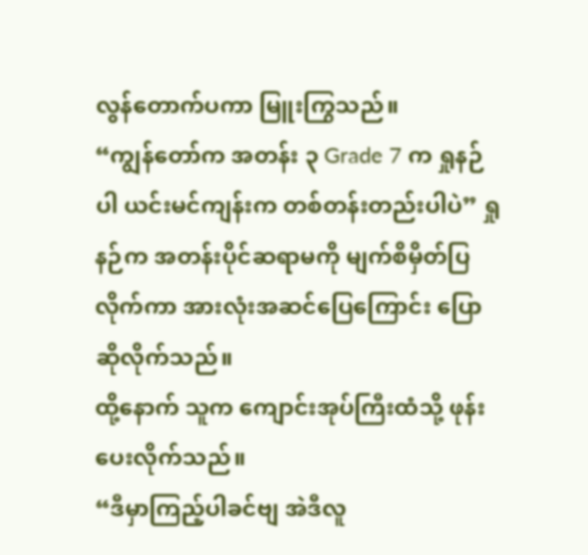လွန်တောက်ပကာ မြူးကြွသည်။
“ကျွန်တော်က အတန်း ၃ Grade 7 က ရှုနဉ်ပါ ယင်းမင်ကျန်းက တစ်တန်းတည်းပါပဲ” ရှုနဉ်က အတန်းပိုင်ဆရာမကို မျက်စိမှိတ်ပြလိုက်ကာ အားလုံးအဆင်ပြေကြောင်း ပြောဆိုလိုက်သည်။
ထို့နောက် သူက ကျောင်းအုပ်ကြီးထံသို့ ဖုန်းပေးလိုက်သည်။
“ဒီမှာကြည့်ပါခင်ဗျ အဲဒီလူ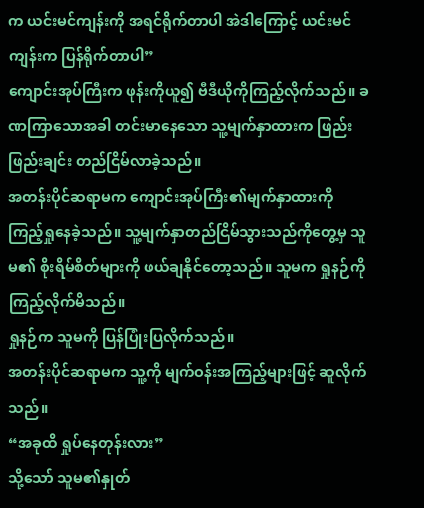က ယင်းမင်ကျန်းကို အရင်ရိုက်တာပါ အဲဒါကြောင့် ယင်းမင်ကျန်းက ပြန်ရိုက်တာပါ”
ကျောင်းအုပ်ကြီးက ဖုန်းကိုယူ၍ ဗီဒီယိုကိုကြည့်လိုက်သည်။ ခဏကြာသောအခါ တင်းမာနေသော သူ့မျက်နှာထားက ဖြည်းဖြည်းချင်း တည်ငြိမ်လာခဲ့သည်။
အတန်းပိုင်ဆရာမက ကျောင်းအုပ်ကြီး၏မျက်နှာထားကို ကြည့်ရှုနေခဲ့သည်။ သူ့မျက်နှာတည်ငြိမ်သွားသည်ကိုတွေ့မှ သူမ၏ စိုးရိမ်စိတ်များကို ဖယ်ချနိုင်တော့သည်။ သူမက ရှုနဉ်ကို ကြည့်လိုက်မိသည်။
ရှုနဉ်က သူမကို ပြန်ပြုံးပြလိုက်သည်။
အတန်းပိုင်ဆရာမက သူ့ကို မျက်ဝန်းအကြည့်များဖြင့် ဆူလိုက်သည်။
“အခုထိ ရှုပ်နေတုန်းလား”
သို့သော် သူမ၏နှုတ်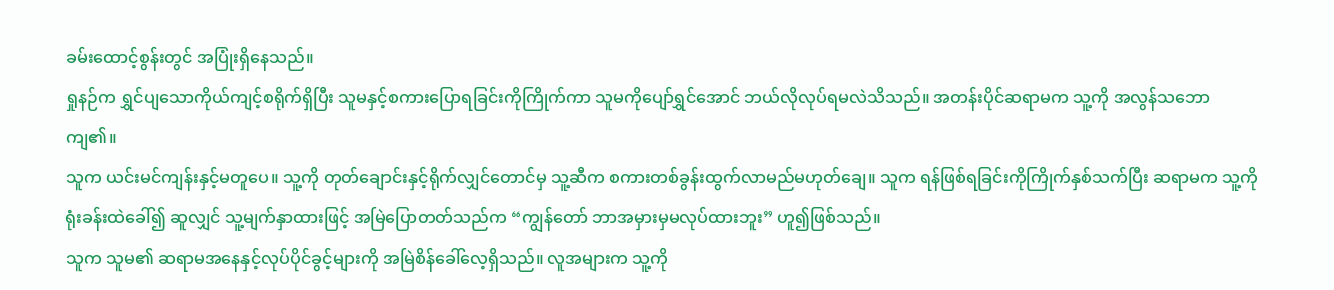ခမ်းထောင့်စွန်းတွင် အပြုံးရှိနေသည်။
ရှုနဉ်က ရွှင်ပျသောကိုယ်ကျင့်စရိုက်ရှိပြီး သူမနှင့်စကားပြောရခြင်းကိုကြိုက်ကာ သူမကိုပျော်ရွှင်အောင် ဘယ်လိုလုပ်ရမလဲသိသည်။ အတန်းပိုင်ဆရာမက သူ့ကို အလွန်သဘောကျ၏။
သူက ယင်းမင်ကျန်းနှင့်မတူပေ။ သူ့ကို တုတ်ချောင်းနှင့်ရိုက်လျှင်တောင်မှ သူ့ဆီက စကားတစ်ခွန်းထွက်လာမည်မဟုတ်ချေ။ သူက ရန်ဖြစ်ရခြင်းကိုကြိုက်နှစ်သက်ပြီး ဆရာမက သူ့ကိုရုံးခန်းထဲခေါ်၍ ဆူလျှင် သူ့မျက်နှာထားဖြင့် အမြဲပြောတတ်သည်က “ကျွန်တော် ဘာအမှားမှမလုပ်ထားဘူး” ဟူ၍ဖြစ်သည်။
သူက သူမ၏ ဆရာမအနေနှင့်လုပ်ပိုင်ခွင့်များကို အမြဲစိန်ခေါ်လေ့ရှိသည်။ လူအများက သူ့ကို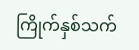ကြိုက်နှစ်သက်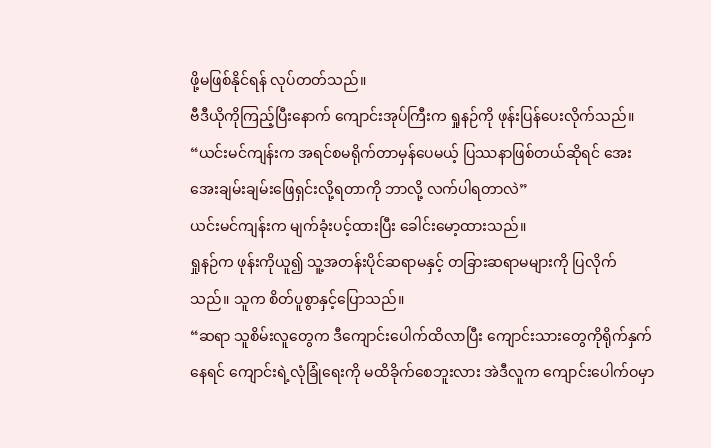ဖို့မဖြစ်နိုင်ရန် လုပ်တတ်သည်။
ဗီဒီယိုကိုကြည့်ပြီးနောက် ကျောင်းအုပ်ကြီးက ရှုနဉ်ကို ဖုန်းပြန်ပေးလိုက်သည်။
“ယင်းမင်ကျန်းက အရင်စမရိုက်တာမှန်ပေမယ့် ပြဿနာဖြစ်တယ်ဆိုရင် အေးအေးချမ်းချမ်းဖြေရှင်းလို့ရတာကို ဘာလို့ လက်ပါရတာလဲ”
ယင်းမင်ကျန်းက မျက်ခုံးပင့်ထားပြီး ခေါင်းမော့ထားသည်။
ရှုနဉ်က ဖုန်းကိုယူ၍ သူ့အတန်းပိုင်ဆရာမနှင့် တခြားဆရာမများကို ပြလိုက်သည်။ သူက စိတ်ပူစွာနှင့်ပြောသည်။
“ဆရာ သူစိမ်းလူတွေက ဒီကျောင်းပေါက်ထိလာပြီး ကျောင်းသားတွေကိုရိုက်နှက်နေရင် ကျောင်းရဲ့လုံခြုံရေးကို မထိခိုက်စေဘူးလား အဲဒီလူက ကျောင်းပေါက်ဝမှာ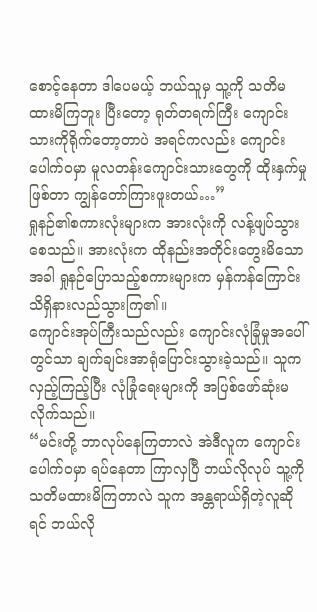စောင့်နေတာ ဒါပေမယ့် ဘယ်သူမှ သူ့ကို သတိမထားမိကြဘူး ပြီးတော့ ရုတ်တရက်ကြီး ကျောင်းသားကိုရိုက်တော့တာပဲ အရင်ကလည်း ကျောင်းပေါက်ဝမှာ မူလတန်းကျောင်းသားတွေကို ထိုးနှက်မှုဖြစ်တာ ကျွန်တော်ကြားဖူးတယ်…”
ရှုနဉ်၏စကားလုံးများက အားလုံးကို လန့်ဖျပ်သွားစေသည်။ အားလုံးက ထိုနည်းအတိုင်းတွေးမိသောအခါ ရှုနဉ်ပြောသည့်စကားများက မှန်ကန်ကြောင်း သိရှိနားလည်သွားကြ၏။
ကျောင်းအုပ်ကြီးသည်လည်း ကျောင်းလုံခြုံမှုအပေါ်တွင်သာ ချက်ချင်းအာရုံပြောင်းသွားခဲ့သည်။ သူက လှည့်ကြည့်ပြီး လုံခြုံရေးများကို အပြစ်ဖော်ဆုံးမလိုက်သည်။
“မင်းတို့ ဘာလုပ်နေကြတာလဲ အဲဒီလူက ကျောင်းပေါက်ဝမှာ ရပ်နေတာ ကြာလှပြီ ဘယ်လိုလုပ် သူ့ကို သတိမထားမိကြတာလဲ သူက အန္တရာယ်ရှိတဲ့လူဆိုရင် ဘယ်လို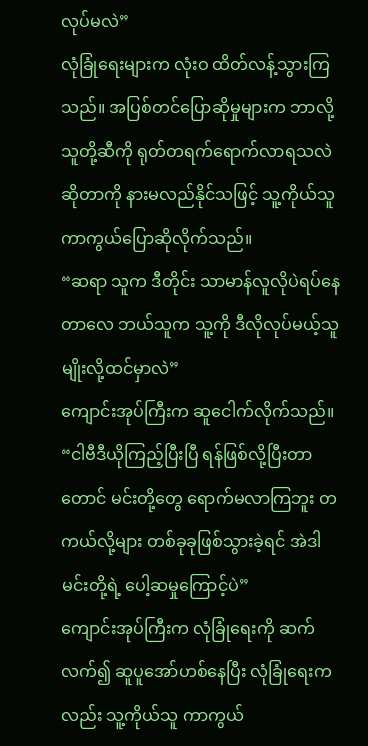လုပ်မလဲ”
လုံခြုံရေးများက လုံးဝ ထိတ်လန့်သွားကြသည်။ အပြစ်တင်ပြောဆိုမှုများက ဘာလို့ သူတို့ဆီကို ရုတ်တရက်ရောက်လာရသလဲဆိုတာကို နားမလည်နိုင်သဖြင့် သူ့ကိုယ်သူ ကာကွယ်ပြောဆိုလိုက်သည်။
“ဆရာ သူက ဒီတိုင်း သာမာန်လူလိုပဲရပ်နေတာလေ ဘယ်သူက သူ့ကို ဒီလိုလုပ်မယ့်သူမျိုးလို့ထင်မှာလဲ”
ကျောင်းအုပ်ကြီးက ဆူငေါက်လိုက်သည်။
“ငါဗီဒီယိုကြည့်ပြီးပြီ ရန်ဖြစ်လို့ပြီးတာတောင် မင်းတို့တွေ ရောက်မလာကြဘူး တကယ်လို့များ တစ်ခုခုဖြစ်သွားခဲ့ရင် အဲဒါ မင်းတို့ရဲ့ ပေါ့ဆမှုကြောင့်ပဲ”
ကျောင်းအုပ်ကြီးက လုံခြုံရေးကို ဆက်လက်၍ ဆူပူအော်ဟစ်နေပြီး လုံခြုံရေးကလည်း သူ့ကိုယ်သူ ကာကွယ်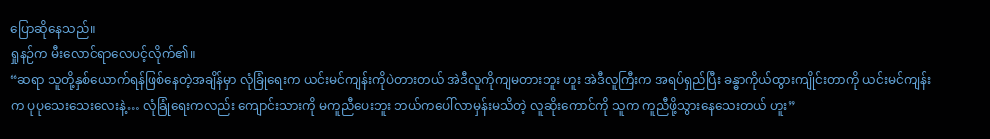ပြောဆိုနေသည်။
ရှုနဉ်က မီးလောင်ရာလေပင့်လိုက်၏။
“ဆရာ သူတို့နှစ်ယောက်ရန်ဖြစ်နေတဲ့အချိန်မှာ လုံခြုံရေးက ယင်းမင်ကျန်းကိုပဲတားတယ် အဲဒီလူကိုကျမတားဘူး ဟူး အဲဒီလူကြီးက အရပ်ရှည်ပြီး ခန္ဓာကိုယ်ထွားကျိုင်းတာကို ယင်းမင်ကျန်းက ပုပုသေးသေးလေးနဲ့… လုံခြုံရေးကလည်း ကျောင်းသားကို မကူညီပေးဘူး ဘယ်ကပေါ်လာမှန်းမသိတဲ့ လူဆိုးကောင်ကို သူက ကူညီဖို့သွားနေသေးတယ် ဟူး”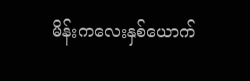မိန်းကလေးနှစ်ယောက်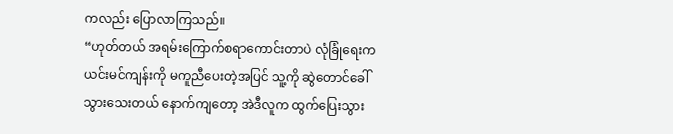ကလည်း ပြောလာကြသည်။
“ဟုတ်တယ် အရမ်းကြောက်စရာကောင်းတာပဲ လုံခြုံရေးက ယင်းမင်ကျန်းကို မကူညီပေးတဲ့အပြင် သူ့ကို ဆွဲတောင်ခေါ်သွားသေးတယ် နောက်ကျတော့ အဲဒီလူက ထွက်ပြေးသွား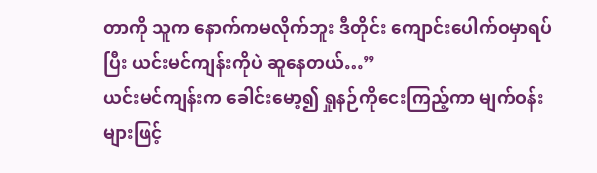တာကို သူက နောက်ကမလိုက်ဘူး ဒီတိုင်း ကျောင်းပေါက်ဝမှာရပ်ပြီး ယင်းမင်ကျန်းကိုပဲ ဆူနေတယ်…”
ယင်းမင်ကျန်းက ခေါင်းမော့၍ ရှုနဉ်ကိုငေးကြည့်ကာ မျက်ဝန်းများဖြင့်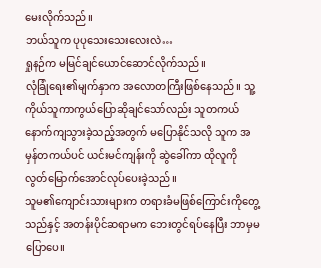မေးလိုက်သည်။
ဘယ်သူက ပုပုသေးသေးလေးလဲ…
ရှုနဉ်က မမြင်ချင်ယောင်ဆောင်လိုက်သည်။
လုံခြုံရေး၏မျက်နှာက အလောတကြီးဖြစ်နေသည်။ သူ့ကိုယ်သူကာကွယ်ပြောဆိုချင်သော်လည်း သူတကယ်နောက်ကျသွားခဲ့သည့်အတွက် မပြောနိုင်သလို သူက အမှန်တကယ်ပင် ယင်းမင်ကျန်းကို ဆွဲခေါ်ကာ ထိုလူကို လွတ်မြောက်အောင်လုပ်ပေးခဲ့သည်။
သူမ၏ကျောင်းသားများက တရားခံမဖြစ်ကြောင်းကိုတွေ့သည်နှင့် အတန်းပိုင်ဆရာမက ဘေးတွင်ရပ်နေပြီး ဘာမှမပြောပေ။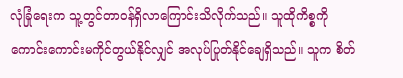လုံခြုံရေးက သူ့တွင်တာဝန်ရှိလာကြောင်းသိလိုက်သည်။ သူထိုကိစ္စကို ကောင်းကောင်းမကိုင်တွယ်နိုင်လျှင် အလုပ်ပြုတ်နိုင်ချေရှိသည်။ သူက စိတ်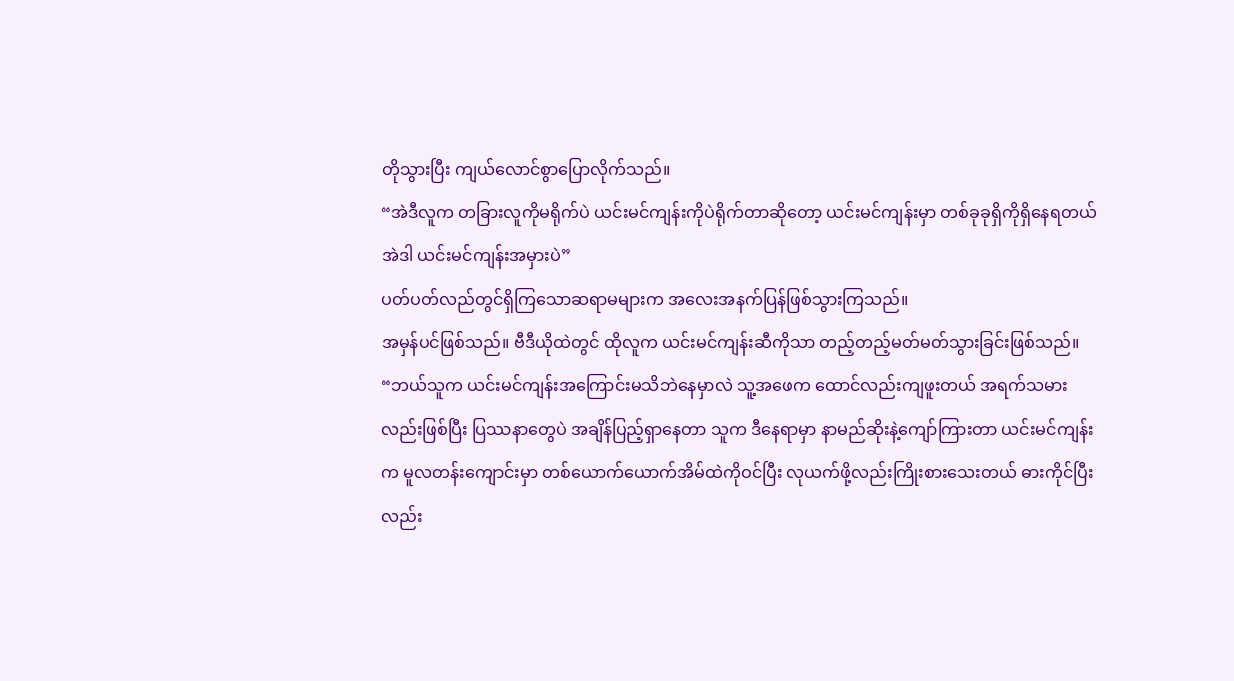တိုသွားပြီး ကျယ်လောင်စွာပြောလိုက်သည်။
“အဲဒီလူက တခြားလူကိုမရိုက်ပဲ ယင်းမင်ကျန်းကိုပဲရိုက်တာဆိုတော့ ယင်းမင်ကျန်းမှာ တစ်ခုခုရှိကိုရှိနေရတယ် အဲဒါ ယင်းမင်ကျန်းအမှားပဲ”
ပတ်ပတ်လည်တွင်ရှိကြသောဆရာမများက အလေးအနက်ပြန်ဖြစ်သွားကြသည်။
အမှန်ပင်ဖြစ်သည်။ ဗီဒီယိုထဲတွင် ထိုလူက ယင်းမင်ကျန်းဆီကိုသာ တည့်တည့်မတ်မတ်သွားခြင်းဖြစ်သည်။
“ဘယ်သူက ယင်းမင်ကျန်းအကြောင်းမသိဘဲနေမှာလဲ သူ့အဖေက ထောင်လည်းကျဖူးတယ် အရက်သမားလည်းဖြစ်ပြီး ပြဿနာတွေပဲ အချိန်ပြည့်ရှာနေတာ သူက ဒီနေရာမှာ နာမည်ဆိုးနဲ့ကျော်ကြားတာ ယင်းမင်ကျန်းက မူလတန်းကျောင်းမှာ တစ်ယောက်ယောက်အိမ်ထဲကိုဝင်ပြီး လုယက်ဖို့လည်းကြိုးစားသေးတယ် ဓားကိုင်ပြီးလည်း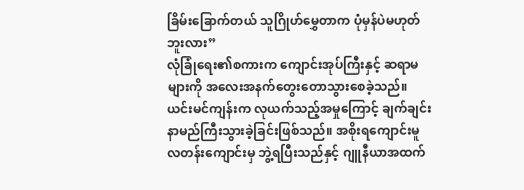ခြိမ်းခြောက်တယ် သူဂြိုဟ်မွှေတာက ပုံမှန်ပဲမဟုတ်ဘူးလား”
လုံခြုံရေး၏စကားက ကျောင်းအုပ်ကြီးနှင့် ဆရာမများကို အလေးအနက်တွေးတောသွားစေခဲ့သည်။
ယင်းမင်ကျန်းက လုယက်သည့်အမှုကြောင့် ချက်ချင်းနာမည်ကြီးသွားခဲ့ခြင်းဖြစ်သည်။ အစိုးရကျောင်းမူလတန်းကျောင်းမှ ဘွဲ့ရပြီးသည်နှင့် ဂျူနီယာအထက်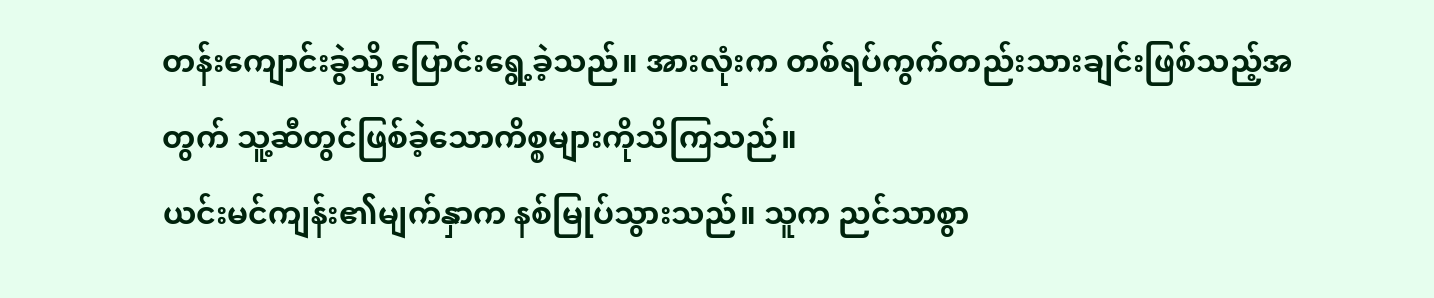တန်းကျောင်းခွဲသို့ ပြောင်းရွေ့ခဲ့သည်။ အားလုံးက တစ်ရပ်ကွက်တည်းသားချင်းဖြစ်သည့်အတွက် သူ့ဆီတွင်ဖြစ်ခဲ့သောကိစ္စများကိုသိကြသည်။
ယင်းမင်ကျန်း၏မျက်နှာက နစ်မြုပ်သွားသည်။ သူက ညင်သာစွာ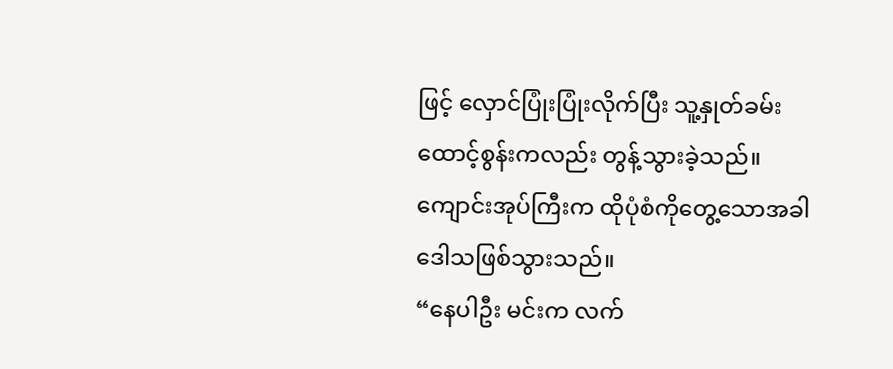ဖြင့် လှောင်ပြုံးပြုံးလိုက်ပြီး သူ့နှုတ်ခမ်းထောင့်စွန်းကလည်း တွန့်သွားခဲ့သည်။
ကျောင်းအုပ်ကြီးက ထိုပုံစံကိုတွေ့သောအခါ ဒေါသဖြစ်သွားသည်။
“နေပါဦး မင်းက လက်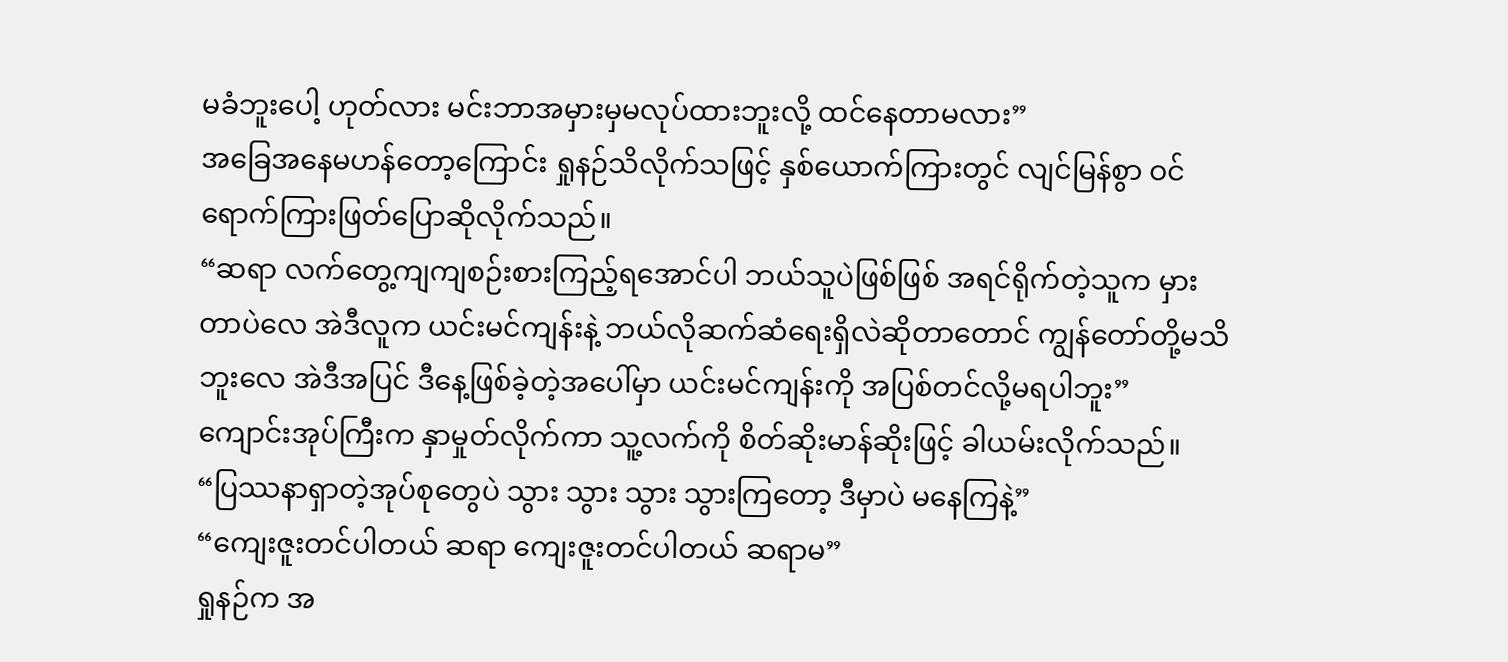မခံဘူးပေါ့ ဟုတ်လား မင်းဘာအမှားမှမလုပ်ထားဘူးလို့ ထင်နေတာမလား”
အခြေအနေမဟန်တော့ကြောင်း ရှုနဉ်သိလိုက်သဖြင့် နှစ်ယောက်ကြားတွင် လျင်မြန်စွာ ဝင်ရောက်ကြားဖြတ်ပြောဆိုလိုက်သည်။
“ဆရာ လက်တွေ့ကျကျစဉ်းစားကြည့်ရအောင်ပါ ဘယ်သူပဲဖြစ်ဖြစ် အရင်ရိုက်တဲ့သူက မှားတာပဲလေ အဲဒီလူက ယင်းမင်ကျန်းနဲ့ ဘယ်လိုဆက်ဆံရေးရှိလဲဆိုတာတောင် ကျွန်တော်တို့မသိဘူးလေ အဲဒီအပြင် ဒီနေ့ဖြစ်ခဲ့တဲ့အပေါ်မှာ ယင်းမင်ကျန်းကို အပြစ်တင်လို့မရပါဘူး”
ကျောင်းအုပ်ကြီးက နှာမှုတ်လိုက်ကာ သူ့လက်ကို စိတ်ဆိုးမာန်ဆိုးဖြင့် ခါယမ်းလိုက်သည်။
“ပြဿနာရှာတဲ့အုပ်စုတွေပဲ သွား သွား သွား သွားကြတော့ ဒီမှာပဲ မနေကြနဲ့”
“ကျေးဇူးတင်ပါတယ် ဆရာ ကျေးဇူးတင်ပါတယ် ဆရာမ”
ရှုနဉ်က အ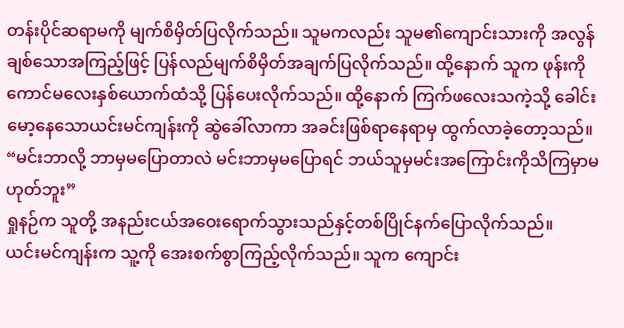တန်းပိုင်ဆရာမကို မျက်စိမှိတ်ပြလိုက်သည်။ သူမကလည်း သူမ၏ကျောင်းသားကို အလွန်ချစ်သောအကြည့်ဖြင့် ပြန်လည်မျက်စိမှိတ်အချက်ပြလိုက်သည်။ ထို့နောက် သူက ဖုန်းကို ကောင်မလေးနှစ်ယောက်ထံသို့ ပြန်ပေးလိုက်သည်။ ထို့နောက် ကြက်ဖလေးသကဲ့သို့ ခေါင်းမော့နေသောယင်းမင်ကျန်းကို ဆွဲခေါ်လာကာ အခင်းဖြစ်ရာနေရာမှ ထွက်လာခဲ့တော့သည်။
“မင်းဘာလို့ ဘာမှမပြောတာလဲ မင်းဘာမှမပြောရင် ဘယ်သူမှမင်းအကြောင်းကိုသိကြမှာမဟုတ်ဘူး”
ရှုနဉ်က သူတို့ အနည်းငယ်အဝေးရောက်သွားသည်နှင့်တစ်ပြိုင်နက်ပြောလိုက်သည်။
ယင်းမင်ကျန်းက သူ့ကို အေးစက်စွာကြည့်လိုက်သည်။ သူက ကျောင်း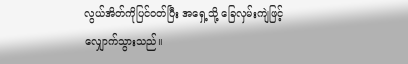လွယ်အိတ်ကိုပြင်ဝတ်ပြီး အရှေ့သို့ ခြေလှမ်းကျဲဖြင့် လျှောက်သွားသည်။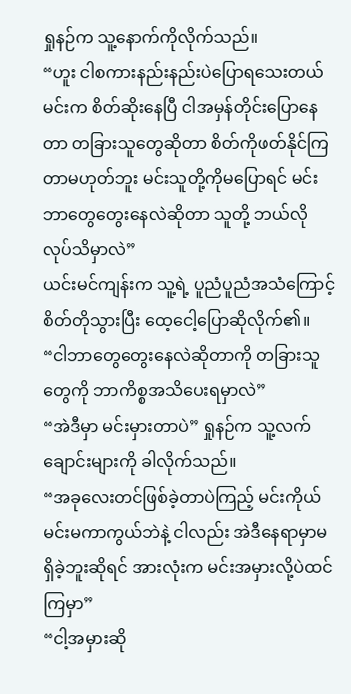ရှုနဉ်က သူ့နောက်ကိုလိုက်သည်။
“ဟူး ငါစကားနည်းနည်းပဲပြောရသေးတယ် မင်းက စိတ်ဆိုးနေပြီ ငါအမှန်တိုင်းပြောနေတာ တခြားသူတွေဆိုတာ စိတ်ကိုဖတ်နိုင်ကြတာမဟုတ်ဘူး မင်းသူတို့ကိုမပြောရင် မင်းဘာတွေတွေးနေလဲဆိုတာ သူတို့ ဘယ်လိုလုပ်သိမှာလဲ”
ယင်းမင်ကျန်းက သူ့ရဲ့ ပူညံပူညံအသံကြောင့် စိတ်တိုသွားပြီး ထေ့ငေါ့ပြောဆိုလိုက်၏။
“ငါဘာတွေတွေးနေလဲဆိုတာကို တခြားသူတွေကို ဘာကိစ္စအသိပေးရမှာလဲ”
“အဲဒီမှာ မင်းမှားတာပဲ” ရှုနဉ်က သူ့လက်ချောင်းများကို ခါလိုက်သည်။
“အခုလေးတင်ဖြစ်ခဲ့တာပဲကြည့် မင်းကိုယ်မင်းမကာကွယ်ဘဲနဲ့ ငါလည်း အဲဒီနေရာမှာမရှိခဲ့ဘူးဆိုရင် အားလုံးက မင်းအမှားလို့ပဲထင်ကြမှာ”
“ငါ့အမှားဆို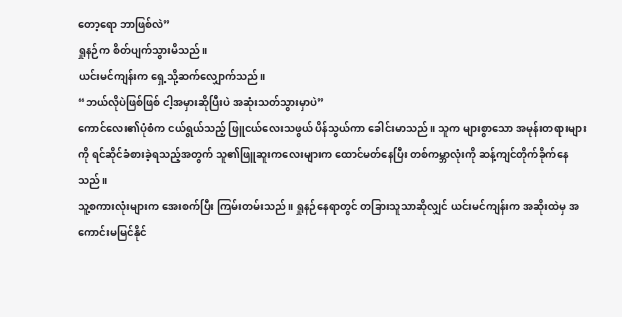တော့ရော ဘာဖြစ်လဲ”
ရှုနဉ်က စိတ်ပျက်သွားမိသည်။
ယင်းမင်ကျန်းက ရှေ့သို့ဆက်လျှောက်သည်။
“ဘယ်လိုပဲဖြစ်ဖြစ် ငါ့အမှားဆိုပြီးပဲ အဆုံးသတ်သွားမှာပဲ”
ကောင်လေး၏ပုံစံက ငယ်ရွယ်သည့် ဖြူငယ်လေးသဖွယ် ပိန်သွယ်ကာ ခေါင်းမာသည်။ သူက များစွာသော အမုန်းတရားများကို ရင်ဆိုင်ခံစားခဲ့ရသည့်အတွက် သူ၏ဖြူဆူးကလေးများက ထောင်မတ်နေပြီး တစ်ကမ္ဘာလုံးကို ဆန့်ကျင်တိုက်ခိုက်နေသည်။
သူ့စကားလုံးများက အေးစက်ပြီး ကြမ်းတမ်းသည်။ ရှုနဉ်နေရာတွင် တခြားသူသာဆိုလျှင် ယင်းမင်ကျန်းက အဆိုးထဲမှ အကောင်းမမြင်နိုင်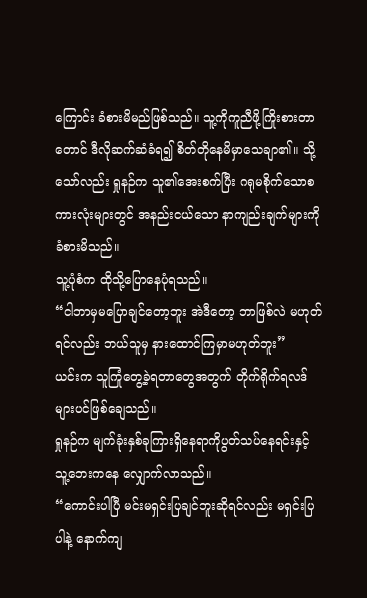ကြောင်း ခံစားမိမည်ဖြစ်သည်။ သူ့ကိုကူညီဖို့ကြိုးစားတာတောင် ဒီလိုဆက်ဆံခံရ၍ စိတ်တိုနေမိမှာသေချာ၏။ သို့သော်လည်း ရှုနဉ်က သူ၏အေးစက်ပြီး ဂရုမစိုက်သောစကားလုံးများတွင် အနည်းငယ်သော နာကျည်းချက်များကို ခံစားမိသည်။
သူ့ပုံစံက ထိုသို့ပြောနေပုံရသည်။
“ငါဘာမှမပြောချင်တော့ဘူး အဲဒီတော့ ဘာဖြစ်လဲ မဟုတ်ရင်လည်း ဘယ်သူမှ နားထောင်ကြမှာမဟုတ်ဘူး”
ယင်းက သူကြုံတွေ့ခဲ့ရတာတွေအတွက် တိုက်ရိုက်ရလဒ်များပင်ဖြစ်ချေသည်။
ရှုနဉ်က မျက်ခုံးနှစ်ခုကြားရှိနေရာကိုပွတ်သပ်နေရင်းနှင့် သူ့ဘေးကနေ လျှောက်လာသည်။
“ကောင်းပါပြီ မင်းမရှင်းပြချင်ဘူးဆိုရင်လည်း မရှင်းပြပါနဲ့ နောက်ကျ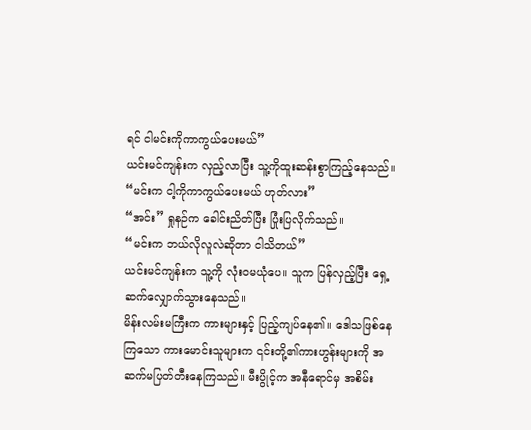ရင် ငါမင်းကိုကာကွယ်ပေးမယ်”
ယင်းမင်ကျန်းက လှည့်လာပြီး သူ့ကိုထူးဆန်းစွာကြည့်နေသည်။
“မင်းက ငါ့ကိုကာကွယ်ပေးမယ် ဟုတ်လား”
“အင်း” ရှုနဉ်က ခေါင်းညိတ်ပြီး ပြုံးပြလိုက်သည်။
“မင်းက ဘယ်လိုလူလဲဆိုတာ ငါသိတယ်”
ယင်းမင်ကျန်းက သူ့ကို လုံးဝမယုံပေ။ သူက ပြန်လှည့်ပြီး ရှေ့ဆက်လျှောက်သွားနေသည်။
မိန်းလမ်းမကြီးက ကားများနှင့် ပြည့်ကျပ်နေ၏။ ဒေါသဖြစ်နေကြသော ကားမောင်းသူများက ၎င်းတို့၏ကားဟွန်းများကို အဆက်မပြတ်တီးနေကြသည်။ မီးပွိုင့်က အနီရောင်မှ အစိမ်း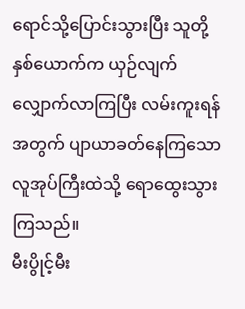ရောင်သို့ပြောင်းသွားပြီး သူတို့နှစ်ယောက်က ယှဉ်လျက်လျှောက်လာကြပြီး လမ်းကူးရန်အတွက် ပျာယာခတ်နေကြသောလူအုပ်ကြီးထဲသို့ ရောထွေးသွားကြသည်။
မီးပွိုင့်မီး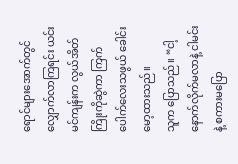ရောင်များအောက်တွင် လျှောက်လာကြရင်း ယင်းမင်ကျန်းက လွယ်အိတ်ကြိုးကိုဆွဲကာ ကြက်ပေါက်လေးသဖွယ် ခေါင်းမော့ထားသည်။
သူက ပြောသည်။ “ငါ့နောက်လိုက်မလာနဲ့ ငါမင်းနဲ့ စကားမပြော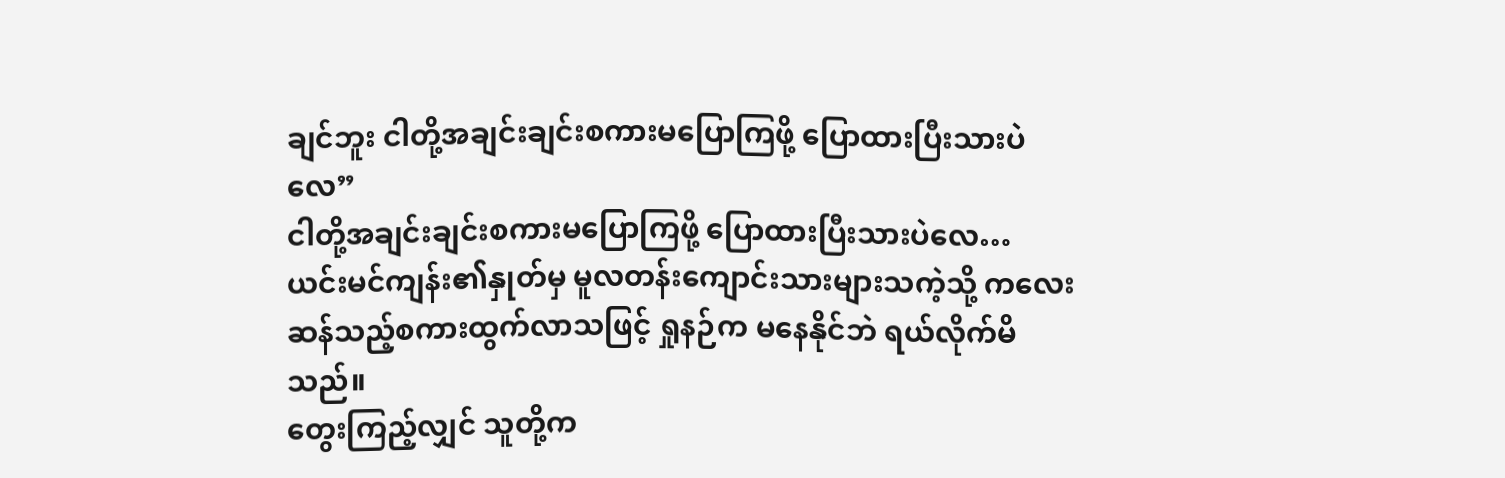ချင်ဘူး ငါတို့အချင်းချင်းစကားမပြောကြဖို့ ပြောထားပြီးသားပဲလေ”
ငါတို့အချင်းချင်းစကားမပြောကြဖို့ ပြောထားပြီးသားပဲလေ…
ယင်းမင်ကျန်း၏နှုတ်မှ မူလတန်းကျောင်းသားများသကဲ့သို့ ကလေးဆန်သည့်စကားထွက်လာသဖြင့် ရှုနဉ်က မနေနိုင်ဘဲ ရယ်လိုက်မိသည်။
တွေးကြည့်လျှင် သူတို့က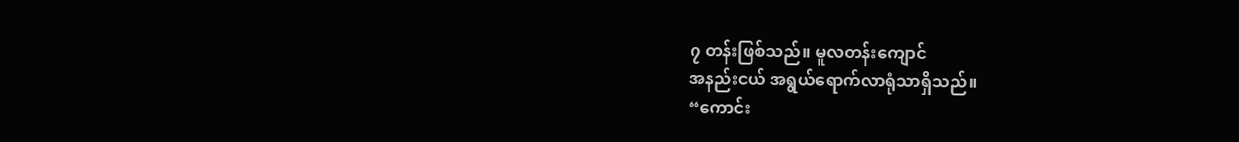၇ တန်းဖြစ်သည်။ မူလတန်းကျောင်
အနည်းငယ် အရွယ်ရောက်လာရုံသာရှိသည်။
“ကောင်း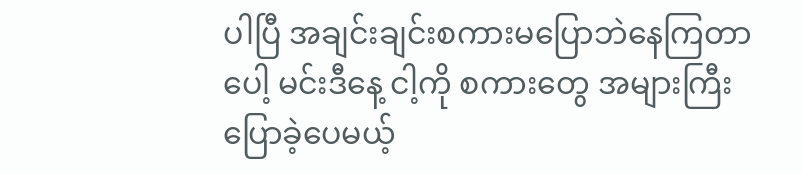ပါပြီ အချင်းချင်းစကားမပြောဘဲနေကြတာပေါ့ မင်းဒီနေ့ ငါ့ကို စကားတွေ အများကြီးပြောခဲ့ပေမယ့်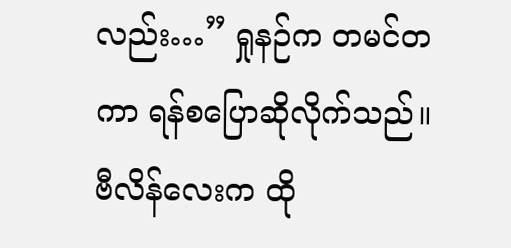လည်း…” ရှုနဉ်က တမင်တကာ ရန်စပြောဆိုလိုက်သည်။
ဗီလိန်လေးက ထို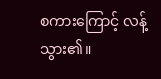စကားကြောင့် လန့်သွား၏။